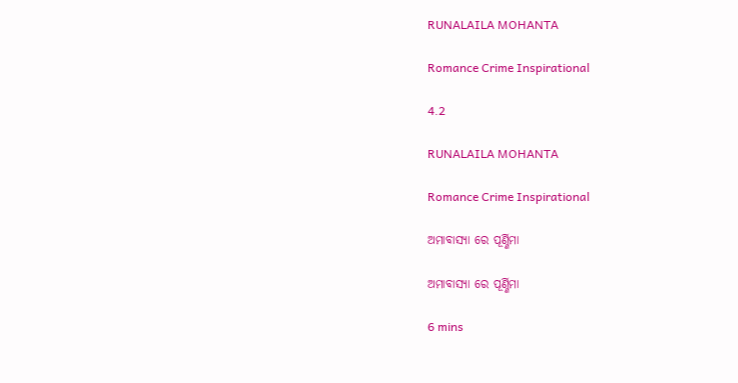RUNALAILA MOHANTA

Romance Crime Inspirational

4.2

RUNALAILA MOHANTA

Romance Crime Inspirational

ଅମାବାସ୍ୟା ରେ ପୂର୍ଣ୍ଣିମା

ଅମାବାସ୍ୟା ରେ ପୂର୍ଣ୍ଣିମା

6 mins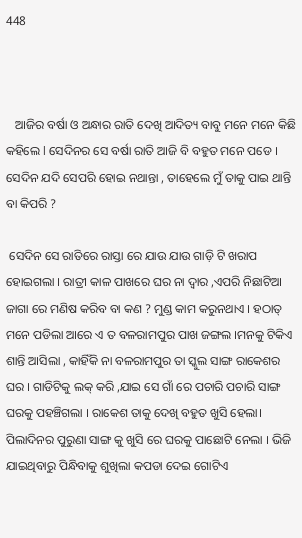448



   ଆଜିର ବର୍ଷା ଓ ଅନ୍ଧାର ରାତି ଦେଖି ଆଦିତ୍ୟ ବାବୁ ମନେ ମନେ କିଛି କହିଲେ l ସେଦିନର ସେ ବର୍ଷା ରାତି ଆଜି ବି ବହୁତ ମନେ ପଡେ । ସେଦିନ ଯଦି ସେପରି ହୋଇ ନଥାନ୍ତା , ତାହେଲେ ମୁଁ ତାକୁ ପାଇ ଥାନ୍ତି ବା କିପରି ?

 ସେଦିନ ସେ ରାତିରେ ରାସ୍ତା ରେ ଯାଉ ଯାଉ ଗାଡ଼ି ଟି ଖରାପ ହୋଇଗଲା । ରାତ୍ରୀ କାଳ ପାଖରେ ଘର ନା ଦ୍ଵାର ,ଏପରି ନିଛାଟିଆ ଜାଗା ରେ ମଣିଷ କରିବ ବା କଣ ? ମୁଣ୍ଡ କାମ କରୁନଥାଏ । ହଠାତ୍ ମନେ ପଡିଲା ଆରେ ଏ ତ ବଳରାମପୁର ପାଖ ଜଙ୍ଗଲ ।ମନକୁ ଟିକିଏ ଶାନ୍ତି ଆସିଲା , କାହିଁକି ନା ବଳରାମପୁର ତା ସ୍କୁଲ ସାଙ୍ଗ ରାକେଶର ଘର । ଗାଡିଟିକୁ ଲକ୍ କରି ,ଯାଇ ସେ ଗାଁ ରେ ପଚାରି ପଚାରି ସାଙ୍ଗ ଘରକୁ ପହଞ୍ଚିଗଲା । ରାକେଶ ତାକୁ ଦେଖି ବହୁତ ଖୁସି ହେଲା। ପିଲାଦିନର ପୁରୁଣା ସାଙ୍ଗ କୁ ଖୁସି ରେ ଘରକୁ ପାଛୋଟି ନେଲା । ଭିଜି ଯାଇଥିବାରୁ ପିନ୍ଧିବାକୁ ଶୁଖିଲା କପଡା ଦେଇ ଗୋଟିଏ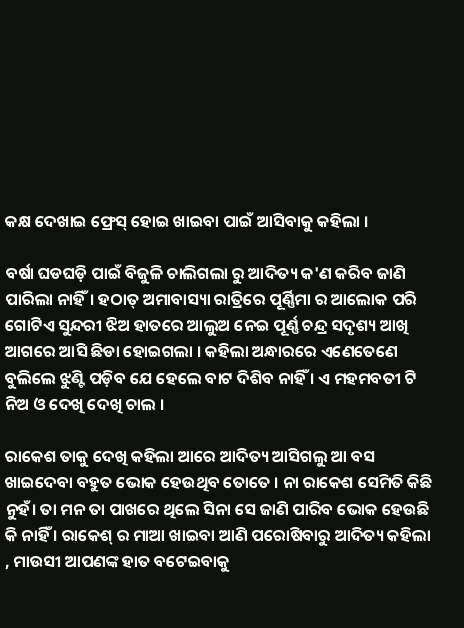କକ୍ଷ ଦେଖାଇ ଫ୍ରେସ୍ ହୋଇ ଖାଇବା ପାଇଁ ଆସିବାକୁ କହିଲା ।

ବର୍ଷା ଘଡଘଡ଼ି ପାଇଁ ବିଜୁଳି ଚାଲିଗଲା ରୁ ଆଦିତ୍ୟ କ'ଣ କରିବ ଜାଣି ପାରିଲା ନାହିଁ। ହଠାତ୍ ଅମାବାସ୍ୟା ରାତ୍ରିରେ ପୂର୍ଣ୍ଣିମା ର ଆଲୋକ ପରି ଗୋଟିଏ ସୁନ୍ଦରୀ ଝିଅ ହାତରେ ଆଲୁଅ ନେଇ ପୂର୍ଣ୍ଣ ଚନ୍ଦ୍ର ସଦୃଶ୍ୟ ଆଖି ଆଗରେ ଆସି ଛିଡା ହୋଇଗଲା । କହିଲା ଅନ୍ଧାରରେ ଏଣେତେଣେ ବୁଲିଲେ ଝୁଣ୍ଟି ପଡ଼ିବ ଯେ ହେଲେ ବାଟ ଦିଶିବ ନାହିଁ । ଏ ମହମବତୀ ଟି ନିଅ ଓ ଦେଖି ଦେଖି ଚାଲ ।

ରାକେଶ ତାକୁ ଦେଖି କହିଲା ଆରେ ଆଦିତ୍ୟ ଆସିଗଲୁ ଆ ବସ ଖାଇଦେବା ବହୁତ ଭୋକ ହେଉଥିବ ତୋତେ । ନା ରାକେଶ ସେମିତି କିଛି ନୁହଁ। ତା ମନ ତା ପାଖରେ ଥିଲେ ସିନା ସେ ଜାଣି ପାରିବ ଭୋକ ହେଉଛି କି ନାହିଁ । ରାକେଶ୍ ର ମାଆ ଖାଇବା ଆଣି ପରୋଷିବାରୁ ଆଦିତ୍ୟ କହିଲା , ମାଉସୀ ଆପଣଙ୍କ ହାତ ବଟେଇବାକୁ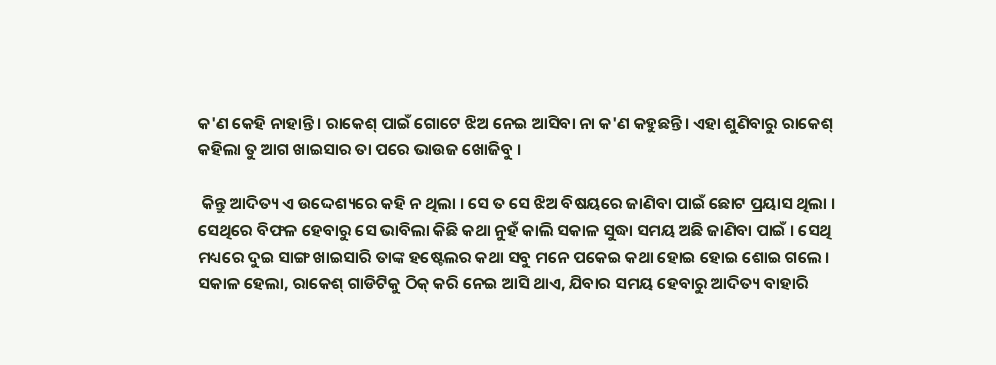କ'ଣ କେହି ନାହାନ୍ତି । ରାକେଶ୍ ପାଇଁ ଗୋଟେ ଝିଅ ନେଇ ଆସିବା ନା କ'ଣ କହୁଛନ୍ତି। ଏହା ଶୁଣିବାରୁ ରାକେଶ୍ କହିଲା ତୁ ଆଗ ଖାଇସାର ତା ପରେ ଭାଉଜ ଖୋଜିବୁ ।

 କିନ୍ତୁ ଆଦିତ୍ୟ ଏ ଉଦ୍ଦେଶ୍ୟରେ କହି ନ ଥିଲା । ସେ ତ ସେ ଝିଅ ବିଷୟରେ ଜାଣିବା ପାଇଁ ଛୋଟ ପ୍ରୟାସ ଥିଲା । ସେଥିରେ ବିଫଳ ହେବାରୁ ସେ ଭାବିଲା କିଛି କଥା ନୁହଁ କାଲି ସକାଳ ସୁଦ୍ଧା ସମୟ ଅଛି ଜାଣିବା ପାଇଁ । ସେଥି ମଧ୍ୟରେ ଦୁଇ ସାଙ୍ଗ ଖାଇସାରି ତାଙ୍କ ହଷ୍ଟେଲର କଥା ସବୁ ମନେ ପକେଇ କଥା ହୋଇ ହୋଇ ଶୋଇ ଗଲେ । ସକାଳ ହେଲା, ରାକେଶ୍ ଗାଡିଟିକୁ ଠିକ୍ କରି ନେଇ ଆସି ଥାଏ, ଯିବାର ସମୟ ହେବାରୁ ଆଦିତ୍ୟ ବାହାରି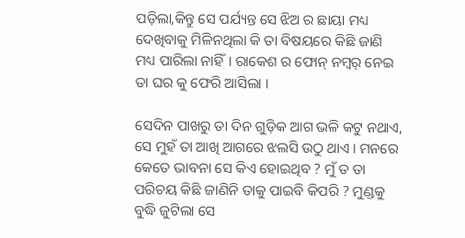ପଡ଼ିଲା,କିନ୍ତୁ ସେ ପର୍ଯ୍ୟନ୍ତ ସେ ଝିଅ ର ଛାୟା ମଧ୍ୟ ଦେଖିବାକୁ ମିଳିନଥିଲା କି ତା ବିଷୟରେ କିଛି ଜାଣି ମଧ୍ୟ ପାରିଲା ନାହିଁ। ରାକେଶ ର ଫୋନ୍ ନମ୍ୱର୍ ନେଇ ତା ଘର କୁ ଫେରି ଆସିଲା ।

ସେଦିନ ପାଖରୁ ତା ଦିନ ଗୁଡ଼ିକ ଆଗ ଭଳି କଟୁ ନଥାଏ, ସେ ମୁହଁ ତା ଆଖି ଆଗରେ ଝଲସି ଉଠୁ ଥାଏ । ମନରେ କେତେ ଭାବନା ସେ କିଏ ହୋଇଥିବ ? ମୁଁ ତ ତା ପରିଚୟ କିଛି ଜାଣିନି ତାକୁ ପାଇବି କିପରି ? ମୁଣ୍ଡକୁ ବୁଦ୍ଧି ଜୁଟିଲା ସେ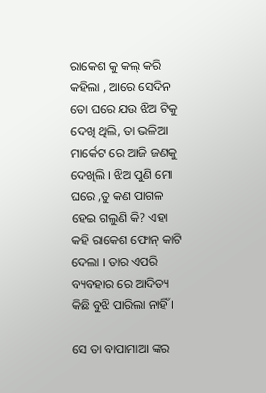ରାକେଶ କୁ କଲ୍ କରି କହିଲା , ଆରେ ସେଦିନ ତୋ ଘରେ ଯଉ ଝିଅ ଟିକୁ ଦେଖି ଥିଲି, ତା ଭଳିଆ ମାର୍କେଟ ରେ ଆଜି ଜଣକୁ ଦେଖିଲି । ଝିଅ ପୁଣି ମୋ ଘରେ ,ତୁ କଣ ପାଗଳ ହେଇ ଗଲୁଣି କି? ଏହା କହି ରାକେଶ ଫୋନ୍ କାଟି ଦେଲା । ତାର ଏପରି ବ୍ୟବହାର ରେ ଆଦିତ୍ୟ କିଛି ବୁଝି ପାରିଲା ନାହିଁ ।

ସେ ତା ବାପାମାଆ ଙ୍କର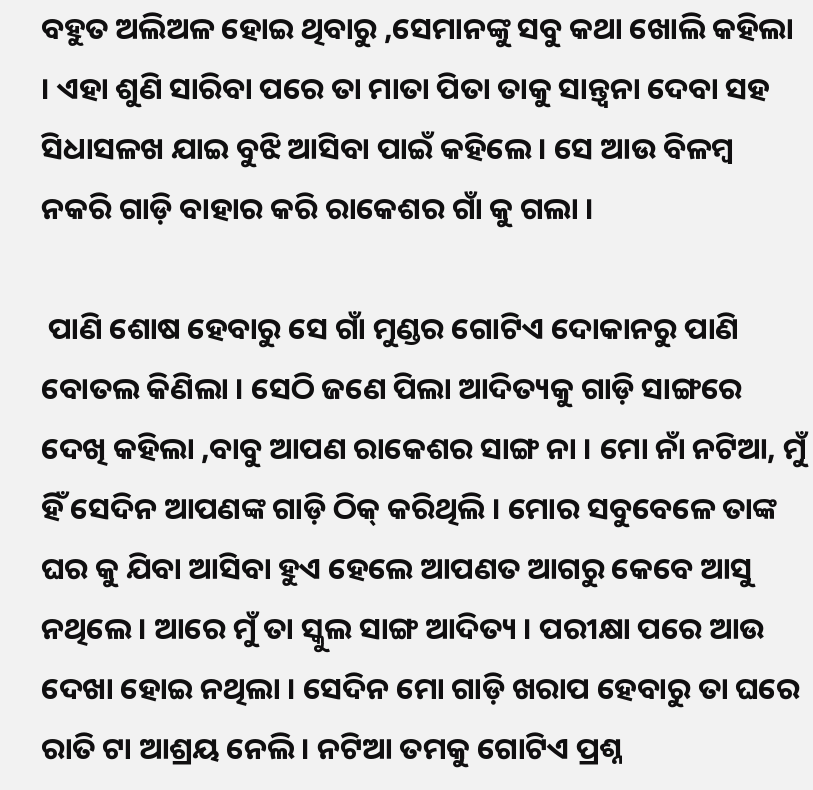ବହୁତ ଅଲିଅଳ ହୋଇ ଥିବାରୁ ,ସେମାନଙ୍କୁ ସବୁ କଥା ଖୋଲି କହିଲା । ଏହା ଶୁଣି ସାରିବା ପରେ ତା ମାତା ପିତା ତାକୁ ସାନ୍ତ୍ଵନା ଦେବା ସହ ସିଧାସଳଖ ଯାଇ ବୁଝି ଆସିବା ପାଇଁ କହିଲେ । ସେ ଆଉ ବିଳମ୍ବ ନକରି ଗାଡ଼ି ବାହାର କରି ରାକେଶର ଗାଁ କୁ ଗଲା ।

 ପାଣି ଶୋଷ ହେବାରୁ ସେ ଗାଁ ମୁଣ୍ଡର ଗୋଟିଏ ଦୋକାନରୁ ପାଣି ବୋତଲ କିଣିଲା । ସେଠି ଜଣେ ପିଲା ଆଦିତ୍ୟକୁ ଗାଡ଼ି ସାଙ୍ଗରେ ଦେଖି କହିଲା ,ବାବୁ ଆପଣ ରାକେଶର ସାଙ୍ଗ ନା । ମୋ ନାଁ ନଟିଆ, ମୁଁ ହିଁ ସେଦିନ ଆପଣଙ୍କ ଗାଡ଼ି ଠିକ୍ କରିଥିଲି । ମୋର ସବୁବେଳେ ତାଙ୍କ ଘର କୁ ଯିବା ଆସିବା ହୁଏ ହେଲେ ଆପଣତ ଆଗରୁ କେବେ ଆସୁ ନଥିଲେ । ଆରେ ମୁଁ ତା ସ୍କୁଲ ସାଙ୍ଗ ଆଦିତ୍ୟ । ପରୀକ୍ଷା ପରେ ଆଉ ଦେଖା ହୋଇ ନଥିଲା । ସେଦିନ ମୋ ଗାଡ଼ି ଖରାପ ହେବାରୁ ତା ଘରେ ରାତି ଟା ଆଶ୍ରୟ ନେଲି । ନଟିଆ ତମକୁ ଗୋଟିଏ ପ୍ରଶ୍ନ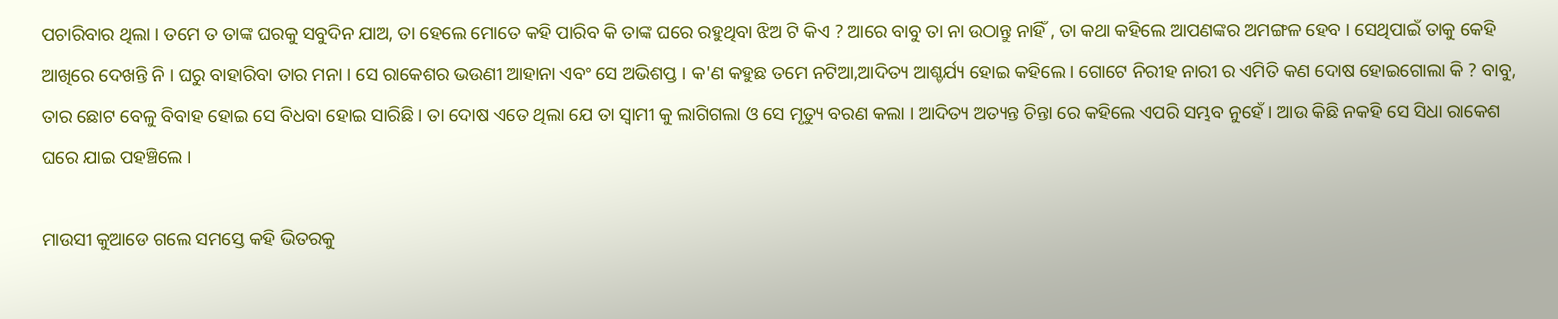ପଚାରିବାର ଥିଲା । ତମେ ତ ତାଙ୍କ ଘରକୁ ସବୁଦିନ ଯାଅ, ତା ହେଲେ ମୋତେ କହି ପାରିବ କି ତାଙ୍କ ଘରେ ରହୁଥିବା ଝିଅ ଟି କିଏ ? ଆରେ ବାବୁ ତା ନା ଉଠାନ୍ତୁ ନାହିଁ , ତା କଥା କହିଲେ ଆପଣଙ୍କର ଅମଙ୍ଗଳ ହେବ । ସେଥିପାଇଁ ତାକୁ କେହି ଆଖିରେ ଦେଖନ୍ତି ନି । ଘରୁ ବାହାରିବା ତାର ମନା । ସେ ରାକେଶର ଭଉଣୀ ଆହାନା ଏବଂ ସେ ଅଭିଶପ୍ତ । କ'ଣ କହୁଛ ତମେ ନଟିଆ,ଆଦିତ୍ୟ ଆଶ୍ଚର୍ଯ୍ୟ ହୋଇ କହିଲେ । ଗୋଟେ ନିରୀହ ନାରୀ ର ଏମିତି କଣ ଦୋଷ ହୋଇଗୋଲା କି ? ବାବୁ, ତାର ଛୋଟ ବେଳୁ ବିବାହ ହୋଇ ସେ ବିଧବା ହୋଇ ସାରିଛି । ତା ଦୋଷ ଏତେ ଥିଲା ଯେ ତା ସ୍ବାମୀ କୁ ଲାଗିଗଲା ଓ ସେ ମୃତ୍ୟୁ ବରଣ କଲା । ଆଦିତ୍ୟ ଅତ୍ୟନ୍ତ ଚିନ୍ତା ରେ କହିଲେ ଏପରି ସମ୍ଭବ ନୁହେଁ । ଆଉ କିଛି ନକହି ସେ ସିଧା ରାକେଶ ଘରେ ଯାଇ ପହଞ୍ଚିଲେ ।

ମାଉସୀ କୁଆଡେ ଗଲେ ସମସ୍ତେ କହି ଭିତରକୁ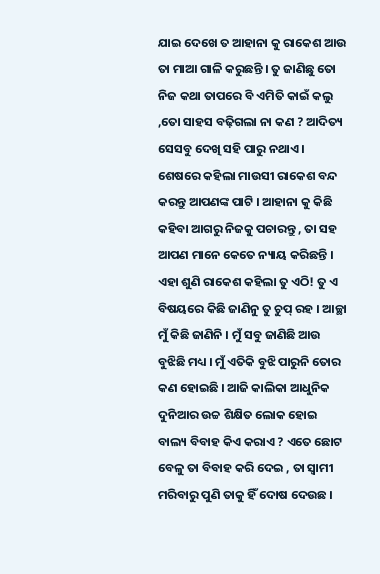ଯାଇ ଦେଖେ ତ ଆହାନା କୁ ରାକେଶ ଆଉ ତା ମାଆ ଗାଳି କରୁଛନ୍ତି । ତୁ ଜାଣିଛୁ ତୋ ନିଜ କଥା ତାପରେ ବି ଏମିତି କାଇଁ କଲୁ ,ତୋ ସାହସ ବଢ଼ିଗଲା ନା କଣ ? ଆଦିତ୍ୟ ସେସବୁ ଦେଖି ସହି ପାରୁ ନଥାଏ । ଶେଷରେ କହିଲା ମାଉସୀ ରାକେଶ ବନ୍ଦ କରନ୍ତୁ ଆପଣଙ୍କ ପାଟି । ଆହାନା କୁ କିଛି କହିବା ଆଗରୁ ନିଜକୁ ପଚାରନ୍ତୁ , ତା ସହ ଆପଣ ମାନେ କେତେ ନ୍ୟାୟ କରିଛନ୍ତି । ଏହା ଶୁଣି ରାକେଶ କହିଲା ତୁ ଏଠି! ତୁ ଏ ବିଷୟରେ କିଛି ଜାଣିନୁ ତୁ ଚୁପ୍ ରହ । ଆଚ୍ଛା ମୁଁ କିଛି ଜାଣିନି । ମୁଁ ସବୁ ଜାଣିଛି ଆଉ ବୁଝିଛି ମଧ୍ୟ । ମୁଁ ଏତିକି ବୁଝି ପାରୁନି ତୋର କଣ ହୋଇଛି । ଆଜି କାଲିକା ଆଧୁନିକ ଦୁନିଆର ଉଚ୍ଚ ଶିକ୍ଷିତ ଲୋକ ହୋଇ ବାଲ୍ୟ ବିବାହ କିଏ କରାଏ ? ଏତେ ଛୋଟ ବେଳୁ ତା ବିବାହ କରି ଦେଇ , ତା ସ୍ବାମୀ ମରିବାରୁ ପୁଣି ତାକୁ ହିଁ ଦୋଷ ଦେଉଛ ।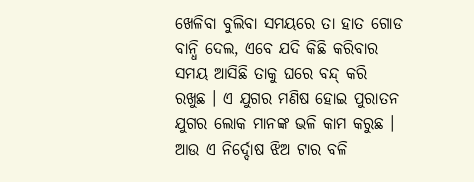ଖେଳିବା ବୁଲିବା ସମୟରେ ତା ହାତ ଗୋଡ ବାନ୍ଧି ଦେଲ, ଏବେ ଯଦି କିଛି କରିବାର ସମୟ ଆସିଛି ତାକୁ ଘରେ ବନ୍ଦ୍ କରି ରଖୁଛ । ଏ ଯୁଗର ମଣିଷ ହୋଇ ପୁରାତନ ଯୁଗର ଲୋକ ମାନଙ୍କ ଭଳି କାମ କରୁଛ । ଆଉ ଏ ନିର୍ଦ୍ଦୋଷ ଝିଅ ଟାର ବଳି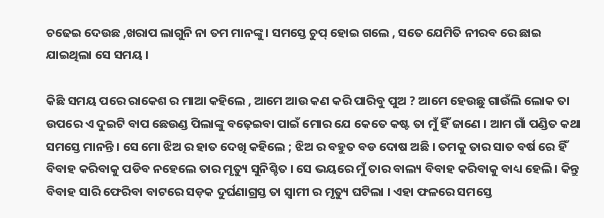ଚଢେଇ ଦେଉଛ ,ଖରାପ ଲାଗୁନି ନା ତମ ମାନଙ୍କୁ । ସମସ୍ତେ ଚୁପ୍ ହୋଇ ଗଲେ , ସତେ ଯେମିତି ନୀରବ ରେ ଛାଇ ଯାଇଥିଲା ସେ ସମୟ ।

କିଛି ସମୟ ପରେ ରାକେଶ ର ମାଆ କହିଲେ , ଆମେ ଆଉ କଣ କରି ପାରିବୁ ପୁଅ ? ଆମେ ହେଉଛୁ ଗାଉଁଲି ଲୋକ ତା ଉପରେ ଏ ଦୁଇଟି ବାପ ଛେଉଣ୍ଡ ପିଲାଙ୍କୁ ବଢ଼େଇବା ପାଇଁ ମୋର ଯେ କେତେ କଷ୍ଟ ତା ମୁଁ ହିଁ ଜାଣେ । ଆମ ଗାଁ ପଣ୍ଡିତ କଥା ସମସ୍ତେ ମାନନ୍ତି । ସେ ମୋ ଝିଅ ର ହାତ ଦେଖି କହିଲେ ; ଝିଅ ର ବହୁତ ବଡ ଦୋଷ ଅଛି । ତମକୁ ତାର ସାତ ବର୍ଷ ରେ ହିଁ ବିବାହ କରିବାକୁ ପଡିବ ନହେଲେ ତାର ମୃତ୍ୟୁ ସୁନିଶ୍ଚିତ । ସେ ଭୟରେ ମୁଁ ତାର ବାଲ୍ୟ ବିବାହ କରିବାକୁ ବାଧ୍ୟ ହେଲି । କିନ୍ତୁ ବିବାହ ସାରି ଫେରିବା ବାଟରେ ସଡ଼କ ଦୁର୍ଘଣାଗ୍ରସ୍ତ ତା ସ୍ବାମୀ ର ମୃତ୍ୟୁ ଘଟିଲା । ଏହା ଫଳରେ ସମସ୍ତେ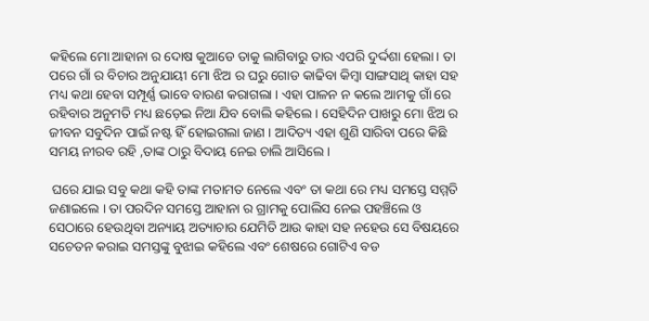କହିଲେ ମୋ ଆହାନା ର ଦୋଷ କୁଆଡେ ତାକୁ ଲାଗିବାରୁ ତାର ଏପରି ଦୁର୍ଦ୍ଦଶା ହେଲା। ତା ପରେ ଗାଁ ର ବିଚାର ଅନୁଯାୟୀ ମୋ ଝିଅ ର ଘରୁ ଗୋଡ କାଢିବା କିମ୍ବା ସାଙ୍ଗସାଥି କାହା ସହ ମଧ୍ୟ କଥା ହେବା ସମ୍ପୂର୍ଣ୍ଣ ଭାବେ ବାରଣ କରାଗଲା । ଏହା ପାଳନ ନ କଲେ ଆମକୁ ଗାଁ ରେ ରହିବାର ଅନୁମତି ମଧ୍ୟ ଛଡ଼େଇ ନିଆ ଯିବ ବୋଲି କହିଲେ । ସେହିଦିନ ପାଖରୁ ମୋ ଝିଅ ର ଜୀବନ ସବୁଦିନ ପାଇଁ ନଷ୍ଟ ହିଁ ହୋଇଗଲା ଜାଣ । ଆଦିତ୍ୟ ଏହା ଶୁଣି ସାରିବା ପରେ କିଛି ସମୟ ନୀରବ ରହି ,ତାଙ୍କ ଠାରୁ ବିଦାୟ ନେଇ ଚାଲି ଆସିଲେ ।

 ଘରେ ଯାଇ ସବୁ କଥା କହି ତାଙ୍କ ମତାମତ ନେଲେ ଏବଂ ତା କଥା ରେ ମଧ୍ୟ ସମସ୍ତେ ସମ୍ମତି ଜଣାଇଲେ । ତା ପରଦିନ ସମସ୍ତେ ଆହାନା ର ଗ୍ରାମକୁ ପୋଲିସ ନେଇ ପହଞ୍ଚିଲେ ଓ ସେଠାରେ ହେଉଥିବା ଅନ୍ୟାୟ ଅତ୍ୟାଚାର ଯେମିତି ଆଉ କାହା ସହ ନହେଉ ସେ ବିଷୟରେ ସଚେତନ କରାଇ ସମସ୍ତଙ୍କୁ ବୁଝାଇ କହିଲେ ଏବଂ ଶେଷରେ ଗୋଟିଏ ବଡ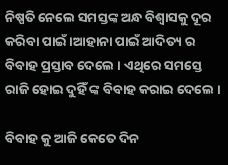ନିଷ୍ପତି ନେଲେ ସମସ୍ତଙ୍କ ଅନ୍ଧ ବିଶ୍ବାସକୁ ଦୂର କରିବା ପାଇଁ ।ଆହାନା ପାଇଁ ଆଦିତ୍ୟ ର ବିବାହ ପ୍ରସ୍ତାବ ଦେଲେ । ଏଥିରେ ସମସ୍ତେ ରାଜି ହୋଇ ଦୁହିଁ ଙ୍କ ବିବାହ କରାଇ ଦେଲେ ।

ବିବାହ କୁ ଆଜି କେତେ ଦିନ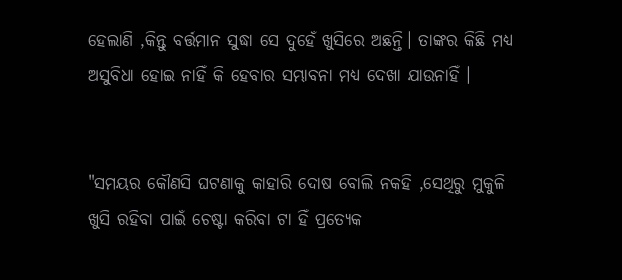ହେଲାଣି ,କିନ୍ତୁ ବର୍ତ୍ତମାନ ସୁଦ୍ଧା ସେ ଦୁହେଁ ଖୁସିରେ ଅଛନ୍ତି। ତାଙ୍କର କିଛି ମଧ୍ୟ ଅସୁବିଧା ହୋଇ ନାହିଁ କି ହେବାର ସମ୍ଭାବନା ମଧ୍ୟ ଦେଖା ଯାଉନାହିଁ ।


"ସମୟର କୌଣସି ଘଟଣାକୁ କାହାରି ଦୋଷ ବୋଲି ନକହି ,ସେଥିରୁ ମୁକୁଳି ଖୁସି ରହିବା ପାଇଁ ଚେଷ୍ଟା କରିବା ଟା ହିଁ ପ୍ରତ୍ୟେକ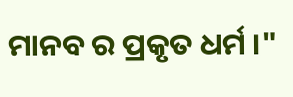ମାନବ ର ପ୍ରକୃତ ଧର୍ମ ।"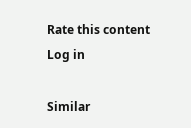Rate this content
Log in

Similar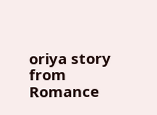oriya story from Romance